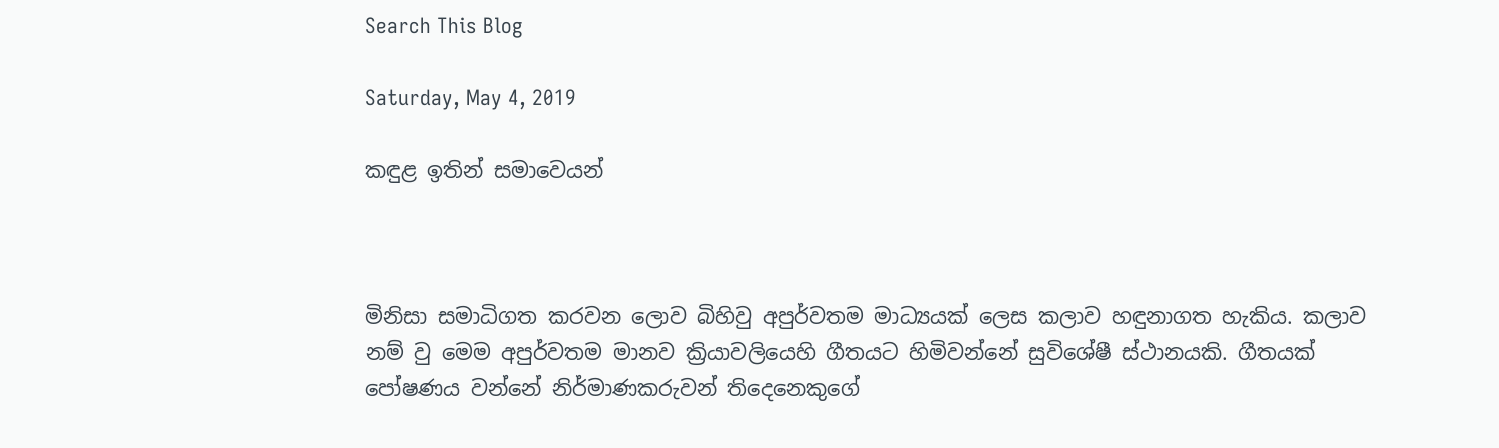Search This Blog

Saturday, May 4, 2019

කඳුළ ඉතින් සමාවෙයන්



මිනිසා සමාධිගත කරවන ලොව බිහිවු අපුර්වතම මාධ්‍යයක් ලෙස කලාව හඳුනාගත හැකිය. කලාව නම් වු මෙම අපුර්වතම මානව ක්‍රියාවලියෙහි ගීතයට හිමිවන්නේ සුවිශේෂී ස්ථානයකි. ගීතයක් පෝෂණය වන්නේ නිර්මාණකරුවන් තිදෙනෙකුගේ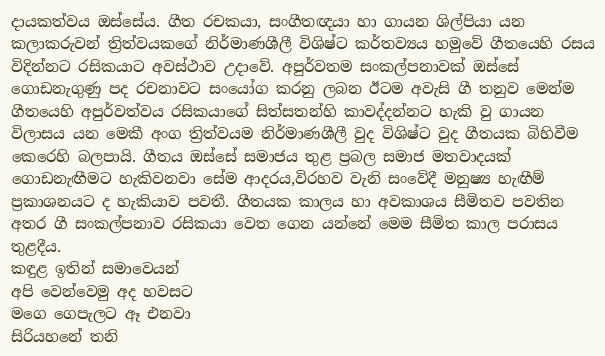දායකත්වය ඔස්සේය. ගීත රචකයා, සංගීතඥයා හා ගායන ශිල්පියා යන කලාකරුවන් ත්‍රිත්වයකගේ නිර්මාණශීලී විශිෂ්ට කර්තව්‍යය හමුවේ ගීතයෙහි රසය විදින්නට රසිකයාට අවස්ථාව උදාවේ. අපුර්වතම සංකල්පනාවක් ඔස්සේ ගොඩනැගුණු පද රචනාවට සංයෝග කරනු ලබන ඊටම අවැසි ගී තනුව මෙන්ම ගීතයෙහි අපුර්වත්වය රසිකයාගේ සිත්සතන්හි කාවද්දන්නට හැකි වු ගායන විලාසය යන මෙකී අංග ත්‍රිත්වයම නිර්මාණශීලී වුද විශිෂ්ට වුද ගීතයක බිහිවීම කෙරෙහි බලපායි. ගීතය ඔස්සේ සමාජය තුළ ප්‍රබල සමාජ මතවාදයක් ගොඩනැඟීමට හැකිවනවා සේම ආදරය,විරහව වැනි සංවේදී මනුෂ්‍ය හැඟීම් ප්‍රකාශනයට ද හැකියාව පවතී. ගීතයක කාලය හා අවකාශය සීමිතව පවතින අතර ගී සංකල්පනාව රසිකයා වෙත ගෙන යන්නේ මෙම සීමිත කාල පරාසය තුළදීය.
කඳුළ ඉතින් සමාවෙයන්
අපි වෙන්වෙමු අද හවසට
මගෙ ගෙපැලට ඈ එනවා
සිරියහනේ තනි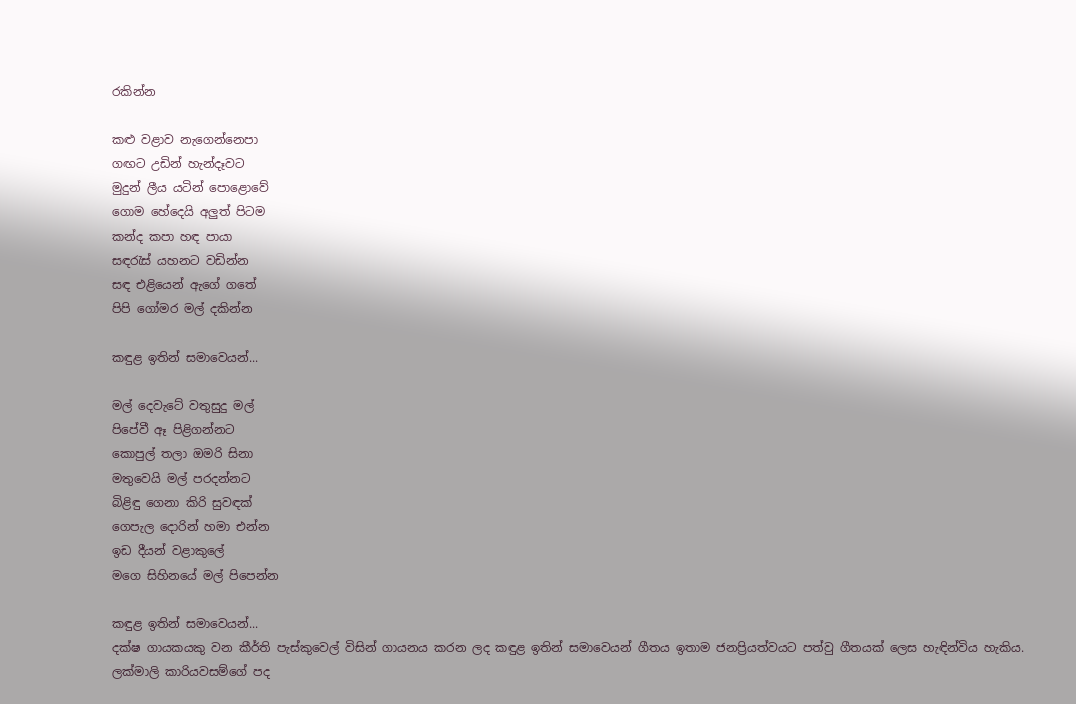රකින්න

කළු වළාව නැගෙන්නෙපා
ගඟට උඩින් හැන්දෑවට
මුදුන් ලීය යටින් පොළොවේ
ගොම හේදෙයි අලුත් පිටම
කන්ද කපා හඳ පායා
සඳරැස් යහනට වඩින්න
සඳ එළියෙන් ඇගේ ගතේ
පිපි ගෝමර මල් දකින්න

කඳුළ ඉතින් සමාවෙයන්...

මල් දෙවැටේ වතුසුදු මල්
පිපේවී ඈ පිළිගන්නට
කොපුල් තලා ඔමරි සිනා
මතුවෙයි මල් පරදන්නට
බිළිඳු ගෙනා කිරි සුවඳක්
ගෙපැල දොරින් හමා එන්න
ඉඩ දීයන් වළාකුලේ
මගෙ සිහිනයේ මල් පිපෙන්න

කඳුළ ඉතින් සමාවෙයන්...
දක්ෂ ගායකයකු වන කීර්ති පැස්කුවෙල් විසින් ගායනය කරන ලද කඳුළ ඉතින් සමාවෙයන් ගීතය ඉතාම ජනප්‍රියත්වයට පත්වු ගීතයක් ලෙස හැඳින්විය හැකිය. ලක්මාලි කාරියවසම්ගේ පද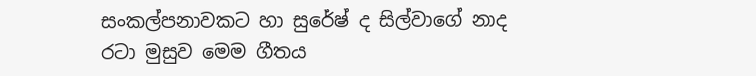සංකල්පනාවකට හා සුරේෂ් ද සිල්වාගේ නාද රටා මුසුව මෙම ගීතය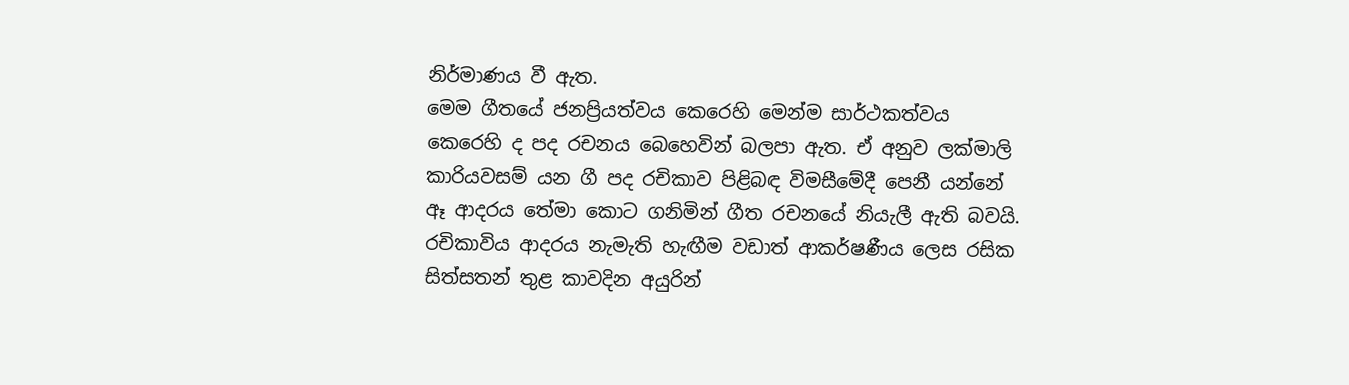නිර්මාණය වී ඇත.
මෙම ගීතයේ ජනප්‍රියත්වය කෙරෙහි මෙන්ම සාර්ථකත්වය කෙරෙහි ද පද රචනය බෙහෙවින් බලපා ඇත. ඒ අනුව ලක්මාලි කාරියවසම් යන ගී පද රචිකාව පිළිබඳ විමසීමේදී පෙනී යන්නේ ඈ ආදරය තේමා කොට ගනිමින් ගීත රචනයේ නියැලී ඇති බවයි. රචිකාවිය ආදරය නැමැති හැඟීම වඩාත් ආකර්ෂණීය ලෙස රසික සිත්සතන් තුළ කාවදින අයුරින්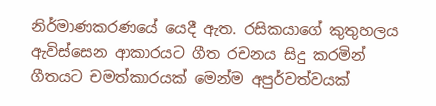නිර්මාණකරණයේ යෙදී ඇත. රසිකයාගේ කුතුහලය ඇවිස්සෙන ආකාරයට ගීත රචනය සිදු කරමින් ගීතයට චමත්කාරයක් මෙන්ම අපුර්වත්වයක්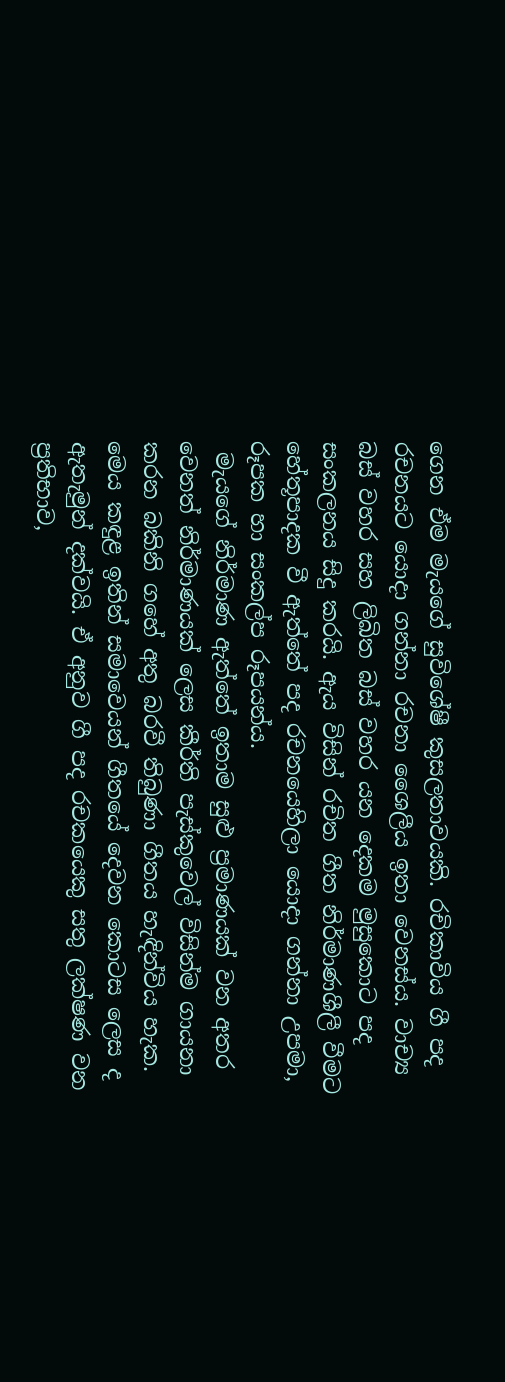ගෙන ඒම මැයගේ සුවිශේෂී කුසලතාවයකි. රචිකාවිය ගී පද රචනයට යොදා ගන්නා රචනා ශෛලීය ඉතා වෙනස්ය. වාච්‍ය බස් වහර සහ ලිඛිත බස් වහර යන දෙකම මුසුකොට පද සංකලනය සිදු කරයි. ඇය විසින් රචිත ගීත නිර්මාණශීලී වීමට හේතූපාදක වී ඇත්තේ පද රචනයෙහිලා යොදා ගන්නා උපමා, රූපක හා සංකල්ප රූපයන්ය.
 මැයගේ නිර්මාණ ඇත්තේ ඉතාම සුළු ප්‍රමාණයක් වන අතර වෙනත් නිර්මාණයක් ලෙස කීර්ති පැස්කුවෙල් විසින්ම ගායනා කරන බකිනි ගහේ අතු බරවී තිබුණා ගීතය හැඳින්විය හැක. මෙය කඳුළ ඉතින් සමාවෙයන් ගීතයේ දෙවන කොටස ලෙස ද ඇතැමුන් දක්වයි. ඒ අනුව ගී පද රචකයෙකු සතු ලක්ෂණ වන ප්‍රතිභාව,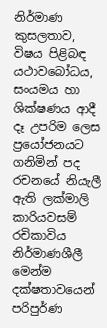නිර්මාණ කුසලතාව, විෂය පිළිබඳ යථාවබෝධය, සංයමය හා ශික්ෂණය ආදී දෑ උපරිම ලෙස ප්‍රයෝජනයට ගනිමින් පද රචනයේ නියැලී ඇති ලක්මාලි කාරියවසම් රචිකාවිය නිර්මාණශීලී මෙන්ම දක්ෂතාවයෙන් පරිපුර්ණ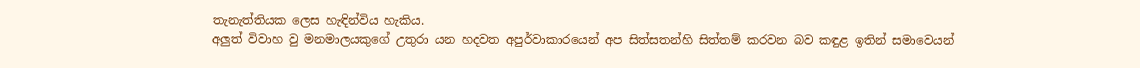තැනැත්තියක ලෙස හැඳින්විය හැකිය.
අලුත් විවාහ වු මනමාලයකුගේ උතුරා යන හදවත අපුර්වාකාරයෙන් අප සිත්සතන්හි සිත්තම් කරවන බව කඳුළ ඉතින් සමාවෙයන්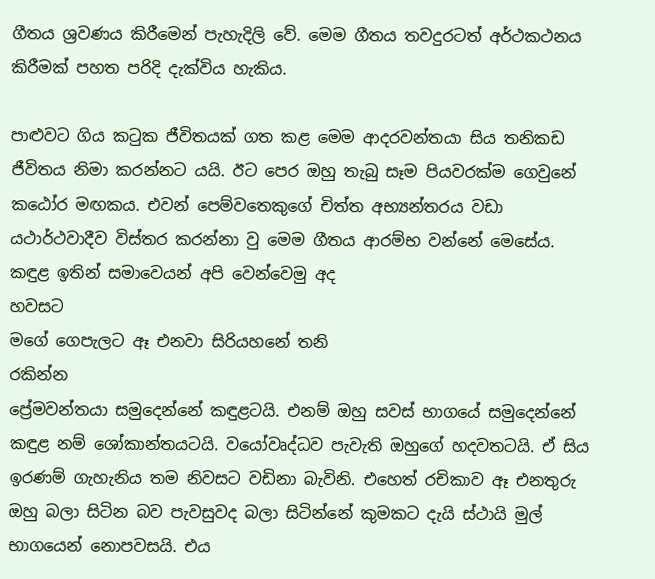ගීතය ශ්‍රවණය කිරීමෙන් පැහැදිලි වේ. මෙම ගීතය තවදුරටත් අර්ථකථනය කිරීමක් පහත පරිදි දැක්විය හැකිය.

පාළුවට ගිය කටුක ජීවිතයක් ගත කළ මෙම ආදරවන්තයා සිය තනිකඩ ජීවිතය නිමා කරන්නට යයි. ඊට පෙර ඔහු තැබු සෑම පියවරක්ම ගෙවුනේ කඨෝර මඟකය. එවන් පෙම්වතෙකුගේ චිත්ත අභ්‍යන්තරය වඩා යථාර්ථවාදීව විස්තර කරන්නා වු මෙම ගීතය ආරම්භ වන්නේ මෙසේය.
කඳුළ ඉතින් සමාවෙයන් අපි වෙන්වෙමු අද
හවසට
මගේ ගෙපැලට ඈ එනවා සිරියහනේ තනි
රකින්න
ප්‍රේමවන්තයා සමුදෙන්නේ කඳුළටයි. එනම් ඔහු සවස් භාගයේ සමුදෙන්නේ කඳුළ නම් ශෝකාන්තයටයි. වයෝවෘද්ධව පැවැති ඔහුගේ හදවතටයි. ඒ සිය ඉරණම් ගැහැනිය තම නිවසට වඩිනා බැවිනි. එහෙත් රචිකාව ඈ එනතුරු ඔහු බලා සිටින බව පැවසුවද බලා සිටින්නේ කුමකට දැයි ස්ථායි මුල් භාගයෙන් නොපවසයි. එය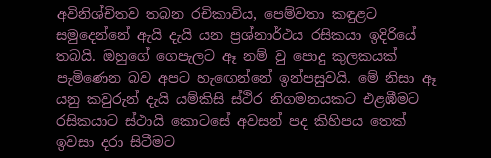අවිනිශ්චිතව තබන රචිකාවිය, පෙම්වතා කඳුළට සමුදෙන්නේ ඇයි දැයි යන ප්‍රශ්නාර්ථය රසිකයා ඉදිරියේ තබයි. ඔහුගේ ගෙපැලට ඈ නම් වු පොදු කුලකයක් පැමිණෙන බව අපට හැඟෙන්නේ ඉන්පසුවයි. මේ නිසා ඈ යනු කවුරුන් දැයි යම්කිසි ස්ථිර නිගමනයකට එළඹීමට රසිකයාට ස්ථායි කොටසේ අවසන් පද කිහිපය තෙක් ඉවසා දරා සිටීමට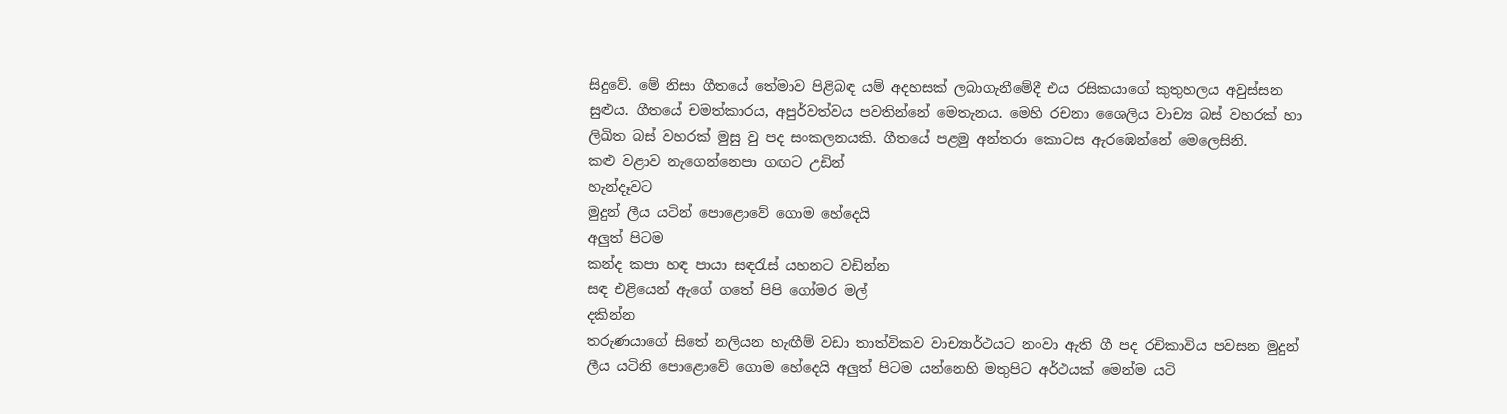සිදුවේ. මේ නිසා ගීතයේ තේමාව පිළිබඳ යම් අදහසක් ලබාගැනීමේදී එය රසිකයාගේ කුතුහලය අවුස්සන සුළුය. ගීතයේ චමත්කාරය, අපුර්වත්වය පවතින්නේ මෙතැනය. මෙහි රචනා ශෛලිය වාච්‍ය බස් වහරක් හා ලිඛිත බස් වහරක් මුසු වු පද සංකලනයකි. ගීතයේ පළමු අන්තරා කොටස ඇරඹෙන්නේ මෙලෙසිනි.
කළු වළාව නැගෙන්නෙපා ගඟට උඩින්
හැන්දෑවට
මුදුන් ලීය යටින් පොළොවේ ගොම හේදෙයි
අලුත් පිටම
කන්ද කපා හඳ පායා සඳරැස් යහනට වඩින්න
සඳ එළියෙන් ඇගේ ගතේ පිපි ගෝමර මල්
දකින්න
තරුණයාගේ සිතේ නලියන හැඟීම් වඩා තාත්විකව වාච්‍යාර්ථයට නංවා ඇති ගී පද රචිකාවිය පවසන මුදුන් ලීය යටිනි පොළොවේ ගොම හේදෙයි අලුත් පිටම යන්නෙහි මතුපිට අර්ථයක් මෙන්ම යටි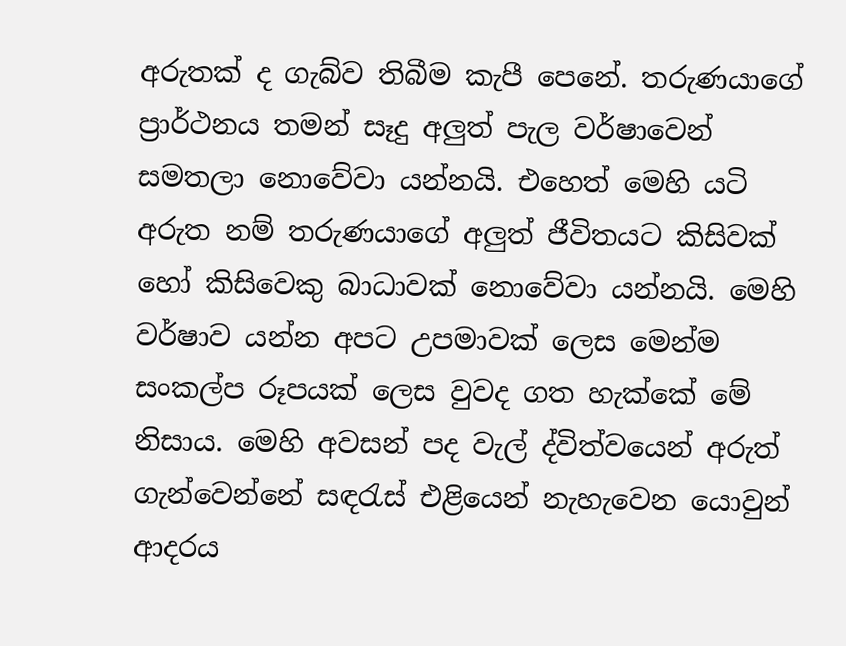අරුතක් ද ගැබ්ව තිබීම කැපී පෙනේ. තරුණයාගේ ප්‍රාර්ථනය තමන් සෑදු අලුත් පැල වර්ෂාවෙන් සමතලා නොවේවා යන්නයි. එහෙත් මෙහි යටි අරුත නම් තරුණයාගේ අලුත් ජීවිතයට කිසිවක් හෝ කිසිවෙකු බාධාවක් නොවේවා යන්නයි. මෙහි වර්ෂාව යන්න අපට උපමාවක් ලෙස මෙන්ම සංකල්ප රූපයක් ලෙස වුවද ගත හැක්කේ මේ නිසාය. මෙහි අවසන් පද වැල් ද්විත්වයෙන් අරුත් ගැන්වෙන්නේ සඳරැස් එළියෙන් නැහැවෙන යොවුන් ආදරය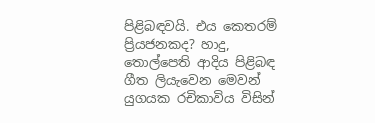පිළිබඳවයි. එය කෙතරම් ප්‍රියජනකද? හාදු, තොල්පෙති ආදිය පිළිබඳ ගීත ලියැවෙන මෙවන් යුගයක රචිකාවිය විසින්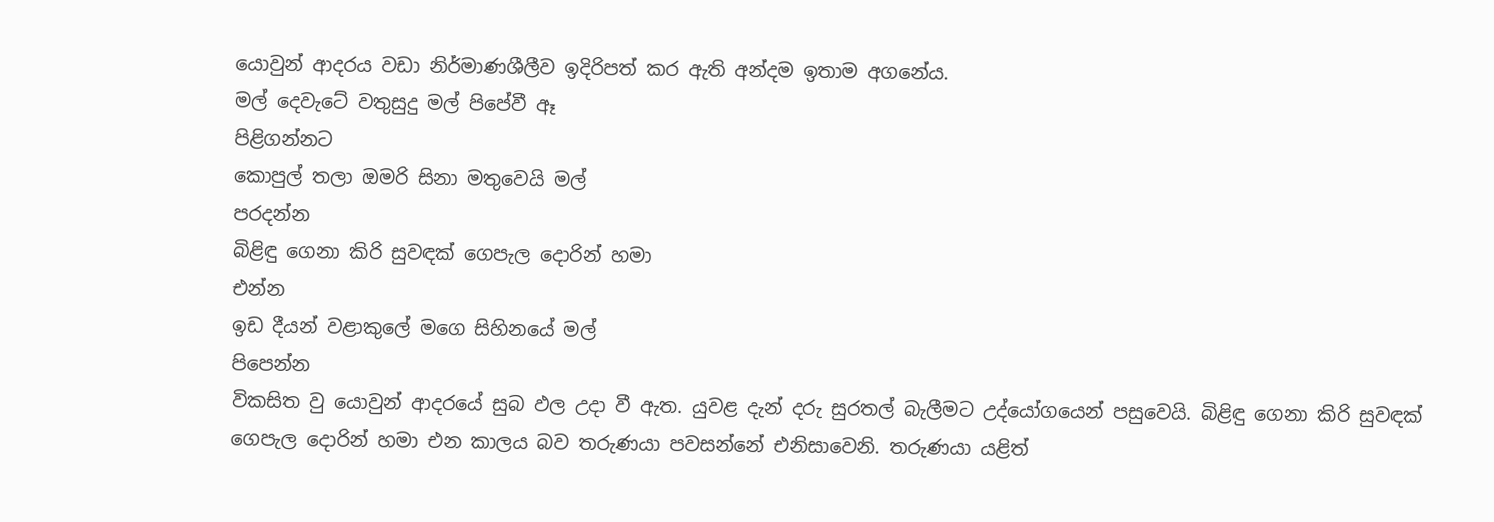යොවුන් ආදරය වඩා නිර්මාණශීලීව ඉදිරිපත් කර ඇති අන්දම ඉතාම අගනේය.
මල් දෙවැටේ වතුසුදු මල් පිපේවී ඈ
පිළිගන්නට
කොපුල් තලා ඔමරි සිනා මතුවෙයි මල්
පරදන්න
බිළිඳු ගෙනා කිරි සුවඳක් ගෙපැල දොරින් හමා
එන්න
ඉඩ දීයන් වළාකුලේ මගෙ සිහිනයේ මල්
පිපෙන්න
විකසිත වු යොවුන් ආදරයේ සුබ ඵල උදා වී ඇත. යුවළ දැන් දරු සුරතල් බැලීමට උද්යෝගයෙන් පසුවෙයි. බිළිඳු ගෙනා කිරි සුවඳක් ගෙපැල දොරින් හමා එන කාලය බව තරුණයා පවසන්නේ එනිසාවෙනි. තරුණයා යළිත්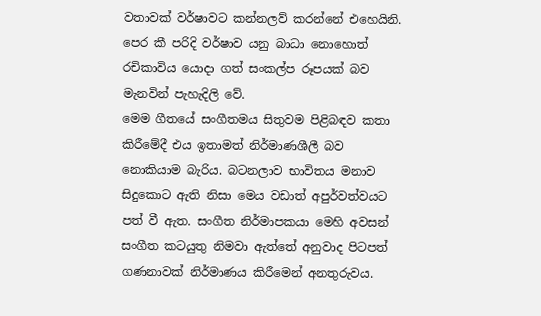වතාවක් වර්ෂාවට කන්නලව් කරන්නේ එහෙයිනි. පෙර කී පරිදි වර්ෂාව යනු බාධා නොහොත් රචිකාවිය යොදා ගත් සංකල්ප රූපයක් බව මැනවින් පැහැදිලි වේ.
මෙම ගීතයේ සංගීතමය සිතුවම පිළිබඳව කතා කිරීමේදී එය ඉතාමත් නිර්මාණශීලී බව නොකියාම බැරිය. බටනලාව භාවිතය මනාව සිදුකොට ඇති නිසා මෙය වඩාත් අපුර්වත්වයට පත් වී ඇත. සංගීත නිර්මාපකයා මෙහි අවසන් සංගීත කටයුතු නිමවා ඇත්තේ අනුවාද පිටපත් ගණනාවක් නිර්මාණය කිරීමෙන් අනතුරුවය.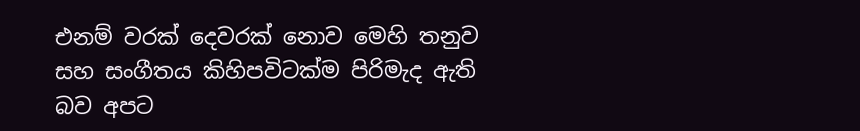එනම් වරක් දෙවරක් නොව මෙහි තනුව සහ සංගීතය කිහිපවිටක්ම පිරිමැද ඇති බව අපට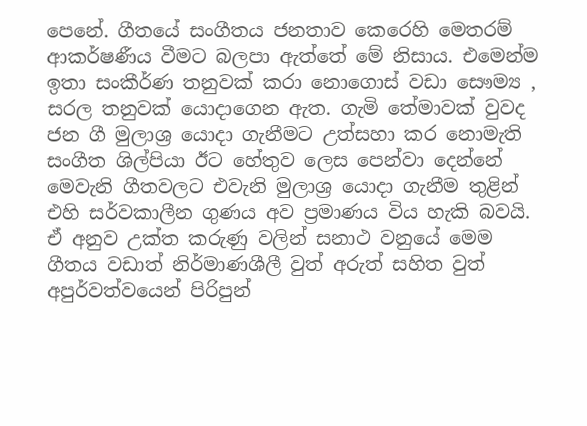පෙනේ. ගීතයේ සංගීතය ජනතාව කෙරෙහි මෙතරම් ආකර්ෂණීය වීමට බලපා ඇත්තේ මේ නිසාය. එමෙන්ම ඉතා සංකීර්ණ තනුවක් කරා නොගොස් වඩා සෞම්‍ය , සරල තනුවක් යොදාගෙන ඇත. ගැමි තේමාවක් වුවද ජන ගී මුලාශ්‍ර යොදා ගැනීමට උත්සහා කර නොමැති සංගීත ශිල්පියා ඊට හේතුව ලෙස පෙන්වා දෙන්නේ මෙවැනි ගීතවලට එවැනි මුලාශ්‍ර යොදා ගැනීම තුළින් එහි සර්වකාලීන ගුණය අව ප්‍රමාණය විය හැකි බවයි.
ඒ අනුව උක්ත කරුණු වලින් සනාථ වනුයේ මෙම ගීතය වඩාත් නිර්මාණශීලී වුත් අරුත් සහිත වුත් අපුර්වත්වයෙන් පිරිපුන්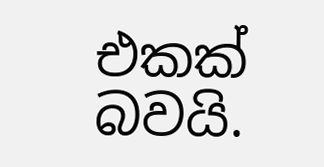එකක් බවයි.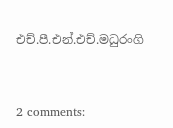එච්.පී.එන්.එච්.මධුරංගි



2 comments: